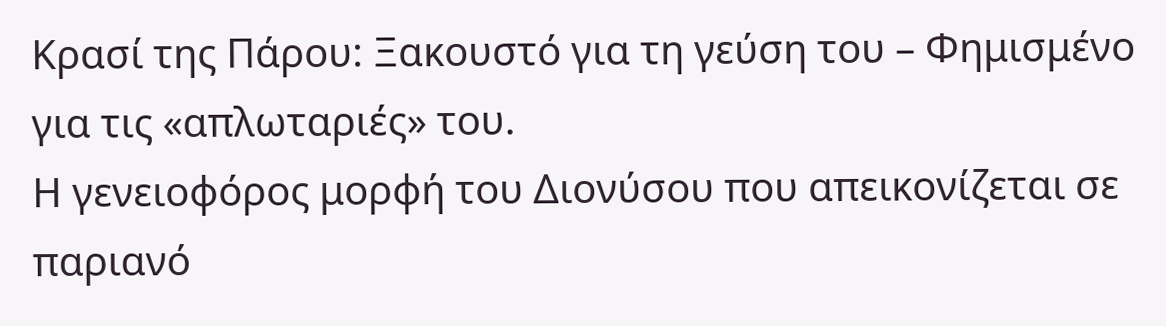Κρασί της Πάρου: Ξακουστό για τη γεύση του – Φημισμένο για τις «απλωταριές» του.
Η γενειοφόρος μορφή του Διονύσου που απεικονίζεται σε παριανό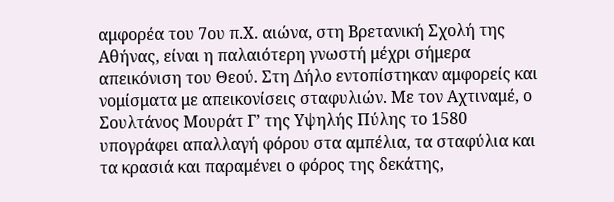αμφορέα του 7ου π.Χ. αιώνα, στη Βρετανική Σχολή της Αθήνας, είναι η παλαιότερη γνωστή μέχρι σήμερα απεικόνιση του Θεού. Στη Δήλο εντοπίστηκαν αμφορείς και νομίσματα με απεικονίσεις σταφυλιών. Με τον Αχτιναμέ, ο Σουλτάνος Μουράτ Γ’ της Υψηλής Πύλης το 1580 υπογράφει απαλλαγή φόρου στα αμπέλια, τα σταφύλια και τα κρασιά και παραμένει ο φόρος της δεκάτης,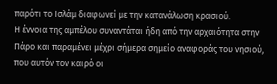παρότι το Ισλάμ διαφωνεί με την κατανάλωση κρασιού.
Η έννοια της αμπέλου συναντάται ήδη από την αρχαιότητα στην Πάρο και παραμένει μέχρι σήμερα σημείο αναφοράς του νησιού, που αυτόν τον καιρό οι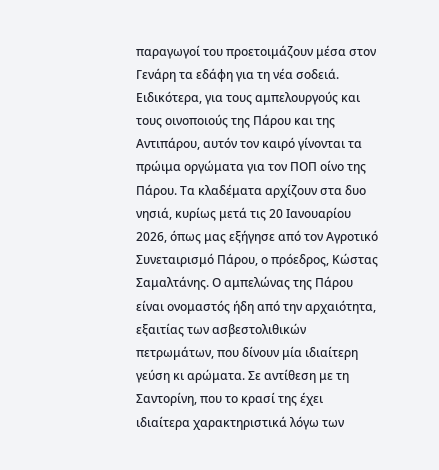παραγωγοί του προετοιμάζουν μέσα στον Γενάρη τα εδάφη για τη νέα σοδειά.
Ειδικότερα, για τους αμπελουργούς και τους οινοποιούς της Πάρου και της Αντιπάρου, αυτόν τον καιρό γίνονται τα πρώιμα οργώματα για τον ΠΟΠ οίνο της Πάρου. Τα κλαδέματα αρχίζουν στα δυο νησιά, κυρίως μετά τις 20 Ιανουαρίου 2026, όπως μας εξήγησε από τον Αγροτικό Συνεταιρισμό Πάρου, ο πρόεδρος, Κώστας Σαμαλτάνης. Ο αμπελώνας της Πάρου είναι ονομαστός ήδη από την αρχαιότητα, εξαιτίας των ασβεστολιθικών πετρωμάτων, που δίνουν μία ιδιαίτερη γεύση κι αρώματα. Σε αντίθεση με τη Σαντορίνη, που το κρασί της έχει ιδιαίτερα χαρακτηριστικά λόγω των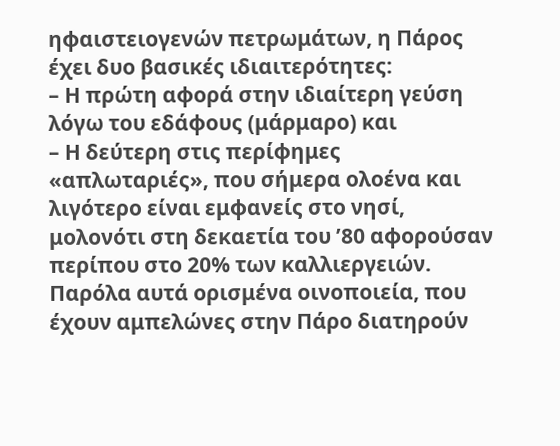ηφαιστειογενών πετρωμάτων, η Πάρος έχει δυο βασικές ιδιαιτερότητες:
– Η πρώτη αφορά στην ιδιαίτερη γεύση λόγω του εδάφους (μάρμαρο) και
– Η δεύτερη στις περίφημες «απλωταριές», που σήμερα ολοένα και λιγότερο είναι εμφανείς στο νησί, μολονότι στη δεκαετία του ’80 αφορούσαν περίπου στο 20% των καλλιεργειών.
Παρόλα αυτά ορισμένα οινοποιεία, που έχουν αμπελώνες στην Πάρο διατηρούν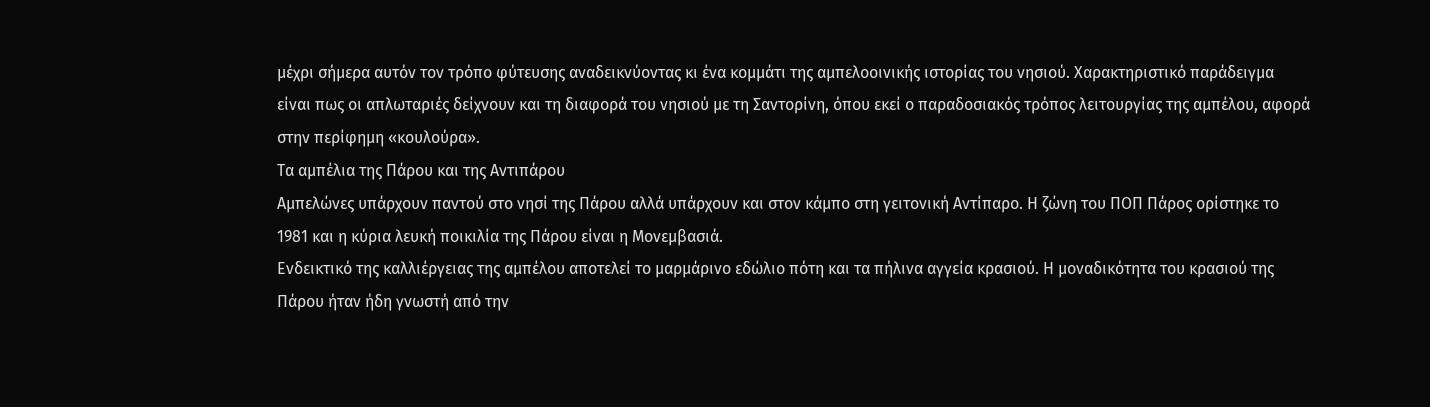μέχρι σήμερα αυτόν τον τρόπο φύτευσης αναδεικνύοντας κι ένα κομμάτι της αμπελοοινικής ιστορίας του νησιού. Χαρακτηριστικό παράδειγμα είναι πως οι απλωταριές δείχνουν και τη διαφορά του νησιού με τη Σαντορίνη, όπου εκεί ο παραδοσιακός τρόπος λειτουργίας της αμπέλου, αφορά στην περίφημη «κουλούρα».
Τα αμπέλια της Πάρου και της Αντιπάρου
Αμπελώνες υπάρχουν παντού στο νησί της Πάρου αλλά υπάρχουν και στον κάμπο στη γειτονική Αντίπαρο. Η ζώνη του ΠΟΠ Πάρος ορίστηκε το 1981 και η κύρια λευκή ποικιλία της Πάρου είναι η Μονεμβασιά.
Ενδεικτικό της καλλιέργειας της αμπέλου αποτελεί το μαρμάρινο εδώλιο πότη και τα πήλινα αγγεία κρασιού. Η μοναδικότητα του κρασιού της Πάρου ήταν ήδη γνωστή από την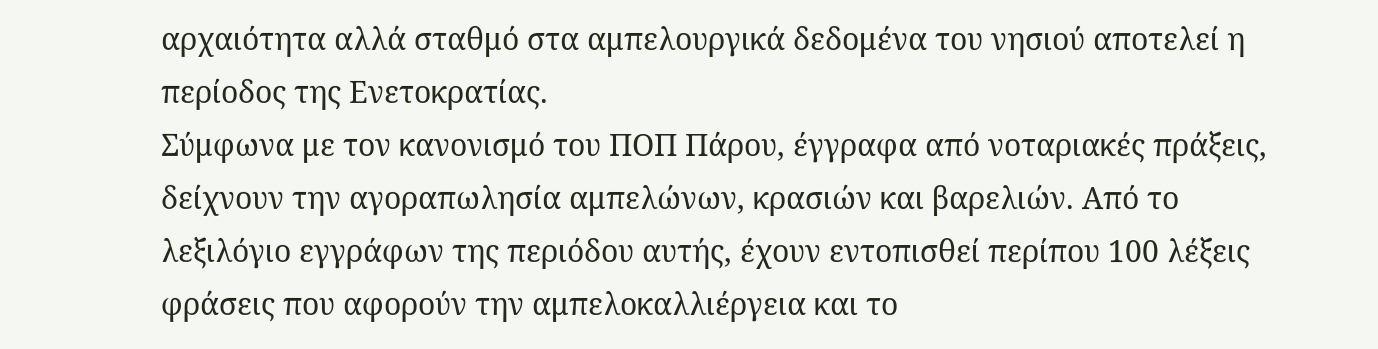αρχαιότητα αλλά σταθμό στα αμπελουργικά δεδομένα του νησιού αποτελεί η περίοδος της Ενετοκρατίας.
Σύμφωνα με τον κανονισμό του ΠΟΠ Πάρου, έγγραφα από νοταριακές πράξεις, δείχνουν την αγοραπωλησία αμπελώνων, κρασιών και βαρελιών. Από το λεξιλόγιο εγγράφων της περιόδου αυτής, έχουν εντοπισθεί περίπου 100 λέξεις φράσεις που αφορούν την αμπελοκαλλιέργεια και το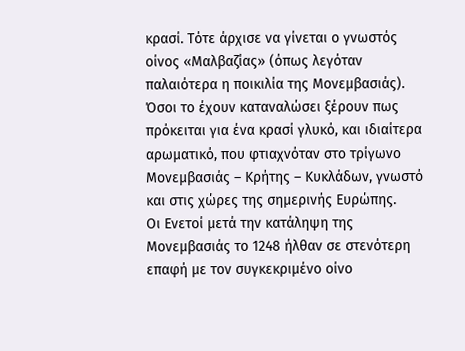κρασί. Τότε άρχισε να γίνεται ο γνωστός οίνος «Μαλβαζίας» (όπως λεγόταν παλαιότερα η ποικιλία της Μονεμβασιάς). Όσοι το έχουν καταναλώσει ξέρουν πως πρόκειται για ένα κρασί γλυκό, και ιδιαίτερα αρωματικό, που φτιαχνόταν στο τρίγωνο Μονεμβασιάς – Κρήτης – Κυκλάδων, γνωστό και στις χώρες της σημερινής Ευρώπης.
Οι Ενετοί μετά την κατάληψη της Μονεμβασιάς το 1248 ήλθαν σε στενότερη επαφή με τον συγκεκριμένο οίνο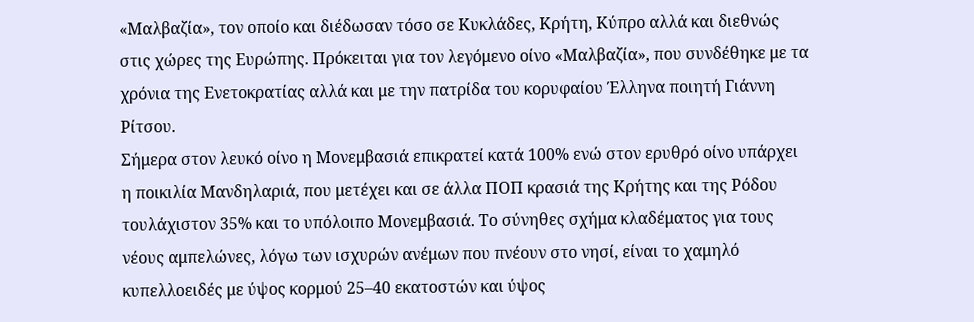«Μαλβαζία», τον οποίο και διέδωσαν τόσο σε Κυκλάδες, Κρήτη, Κύπρο αλλά και διεθνώς στις χώρες της Ευρώπης. Πρόκειται για τον λεγόμενο οίνο «Μαλβαζία», που συνδέθηκε με τα χρόνια της Ενετοκρατίας αλλά και με την πατρίδα του κορυφαίου Έλληνα ποιητή Γιάννη Ρίτσου.
Σήμερα στον λευκό οίνο η Μονεμβασιά επικρατεί κατά 100% ενώ στον ερυθρό οίνο υπάρχει η ποικιλία Μανδηλαριά, που μετέχει και σε άλλα ΠΟΠ κρασιά της Κρήτης και της Ρόδου τουλάχιστον 35% και το υπόλοιπο Μονεμβασιά. Το σύνηθες σχήμα κλαδέματος για τους νέους αμπελώνες, λόγω των ισχυρών ανέμων που πνέουν στο νησί, είναι το χαμηλό κυπελλοειδές με ύψος κορμού 25–40 εκατοστών και ύψος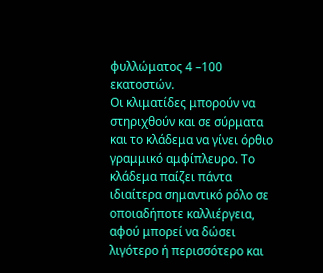φυλλώματος 4 –100 εκατοστών.
Οι κλιματίδες μπορούν να στηριχθούν και σε σύρματα και το κλάδεμα να γίνει όρθιο γραμμικό αμφίπλευρο. Το κλάδεμα παίζει πάντα ιδιαίτερα σημαντικό ρόλο σε οποιαδήποτε καλλιέργεια, αφού μπορεί να δώσει λιγότερο ή περισσότερο και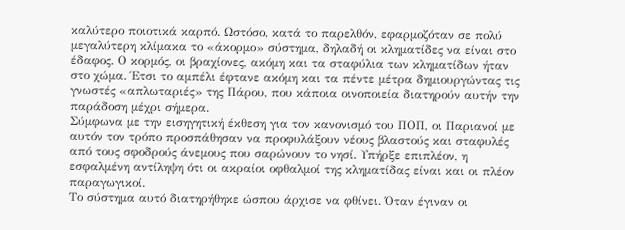καλύτερο ποιοτικά καρπό. Ωστόσο, κατά το παρελθόν, εφαρμοζόταν σε πολύ μεγαλύτερη κλίμακα το «άκορμο» σύστημα, δηλαδή οι κληματίδες να είναι στο έδαφος. Ο κορμός, οι βραχίονες, ακόμη και τα σταφύλια των κληματίδων ήταν στο χώμα. Έτσι το αμπέλι έφτανε ακόμη και τα πέντε μέτρα δημιουργώντας τις γνωστές «απλωταριές» της Πάρου, που κάποια οινοποιεία διατηρούν αυτήν την παράδοση μέχρι σήμερα.
Σύμφωνα με την εισηγητική έκθεση για τον κανονισμό του ΠΟΠ, οι Παριανοί με αυτόν τον τρόπο προσπάθησαν να προφυλάξουν νέους βλαστούς και σταφυλές από τους σφοδρούς άνεμους που σαρώνουν το νησί. Υπήρξε επιπλέον, η εσφαλμένη αντίληψη ότι οι ακραίοι οφθαλμοί της κληματίδας είναι και οι πλέον παραγωγικοί.
Το σύστημα αυτό διατηρήθηκε ώσπου άρχισε να φθίνει. Όταν έγιναν οι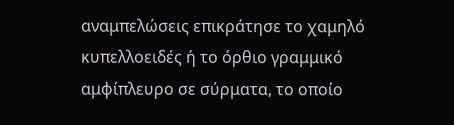αναμπελώσεις επικράτησε το χαμηλό κυπελλοειδές ή το όρθιο γραμμικό αμφίπλευρο σε σύρματα, το οποίο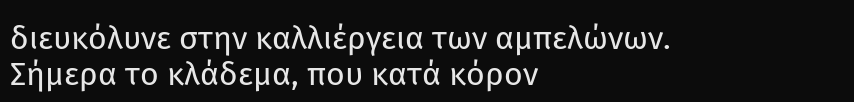διευκόλυνε στην καλλιέργεια των αμπελώνων.
Σήμερα το κλάδεμα, που κατά κόρον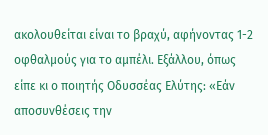ακολουθείται είναι το βραχύ, αφήνοντας 1-2 οφθαλμούς για το αμπέλι. Εξάλλου, όπως είπε κι ο ποιητής Οδυσσέας Ελύτης: «Εάν αποσυνθέσεις την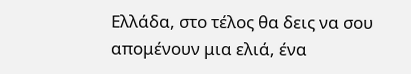Ελλάδα, στο τέλος θα δεις να σου απομένουν μια ελιά, ένα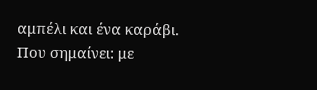αμπέλι και ένα καράβι. Που σημαίνει: με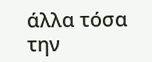άλλα τόσα την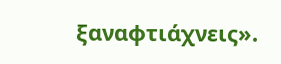ξαναφτιάχνεις».